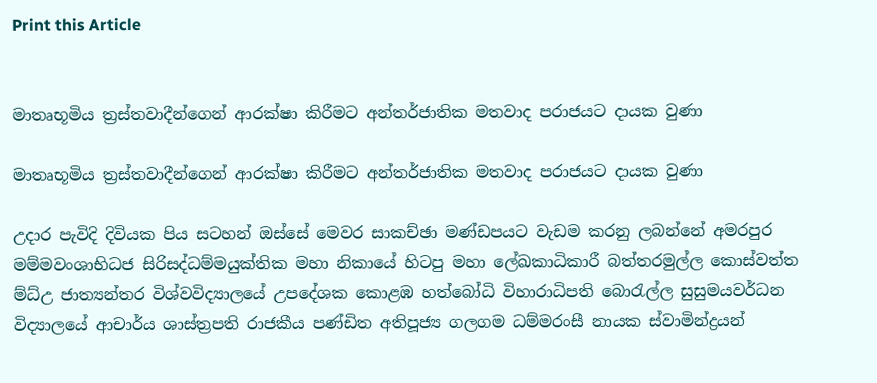Print this Article


මාතෘභූමිය ත්‍රස්තවාදීන්ගෙන් ආරක්ෂා කිරීමට අන්තර්ජාතික මතවාද පරාජයට දායක වුණා

මාතෘභූමිය ත්‍රස්තවාදීන්ගෙන් ආරක්ෂා කිරීමට අන්තර්ජාතික මතවාද පරාජයට දායක වුණා

උදාර පැවිදි දිවියක පිය සටහන් ඔස්සේ මෙවර සාකච්ඡා මණ්ඩපයට වැඩම කරනු ලබන්නේ අමරපුර මම්මවංශාභිධජ සිරිසද්ධම්මයුක්තික මහා නිකායේ හිටපු මහා ලේඛකාධිකාරී බත්තරමුල්ල කොස්වත්ත ම්ධ්උ ජාත්‍යන්තර විශ්වවිද්‍යාලයේ උපදේශක කොළඹ හත්බෝධි විහාරාධිපති බොරැල්ල සුසුමයවර්ධන විද්‍යාලයේ ආචාර්ය ශාස්ත්‍රපති රාජකීය පණ්ඩිත අතිපූජ්‍ය ගලගම ධම්මරංසී නායක ස්වාමින්ද්‍රයන්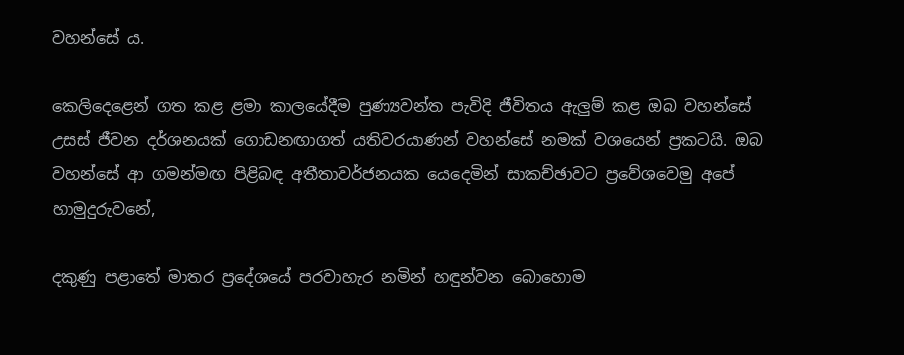වහන්සේ ය.

කෙලිදෙළෙන් ගත කළ ළමා කාලයේදීම පුණ්‍යවන්ත පැවිදි ජීවිතය ඇලුම් කළ ඔබ වහන්සේ උසස් ජීවන දර්ශනයක් ගොඩනඟාගත් යතිවරයාණන් වහන්සේ නමක් වශයෙන් ප්‍රකටයි. ඔබ වහන්සේ ආ ගමන්මඟ පිළිබඳ අතීතාවර්ජනයක යෙදෙමින් සාකච්ඡාවට ප්‍රවේශවෙමු අපේ හාමුදුරුවනේ,

දකුණු පළාතේ මාතර ප්‍රදේශයේ පරවාහැර නමින් හඳුන්වන බොහොම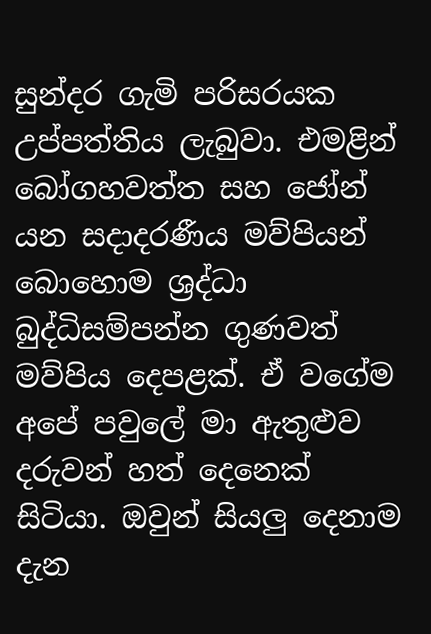සුන්දර ගැමි පරිසරයක උප්පත්තිය ලැබුවා. එමළින් බෝගහවත්ත සහ ජෝන් යන සදාදරණීය මව්පියන් බොහොම ශ්‍රද්ධා බුද්ධිසම්පන්න ගුණවත් මව්පිය දෙපළක්. ඒ වගේම අපේ පවුලේ මා ඇතුළුව දරුවන් හත් දෙනෙක් සිටියා. ඔවුන් සියලු දෙනාම දැන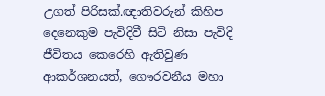උගත් පිරිසක්.ඥාතිවරුන් කිහිප දෙනෙකුම පැවිදිවී සිටි නිසා පැවිදි ජීවිතය කෙරෙහි ඇතිවුණ ආකර්ශනයත්, ගෞරවනීය මහා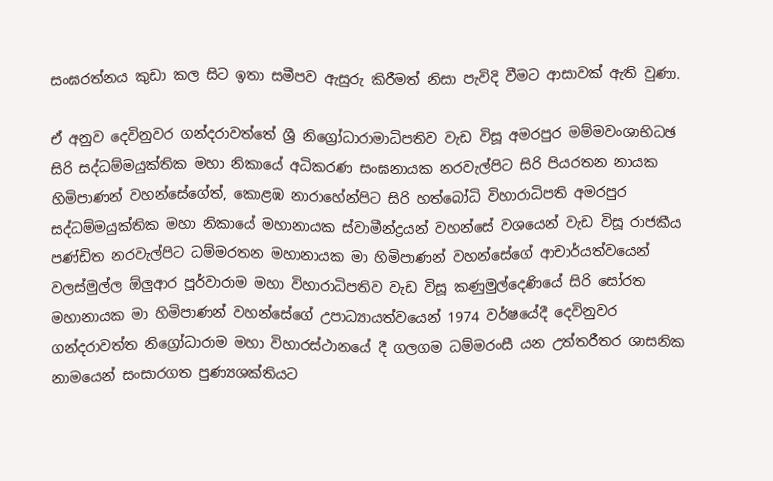සංඝරත්නය කුඩා කල සිට ඉතා සමීපව ඇසුරු කිරීමත් නිසා පැවිදි වීමට ආසාවක් ඇති වුණා.

ඒ අනුව දෙවිනුවර ගන්දරාවත්තේ ශ්‍රී නිග්‍රෝධාරාමාධිපතිව වැඩ විසූ අමරපුර මම්මවංශාභිධඡ සිරි සද්ධම්මයුක්තික මහා නිකායේ අධිකරණ සංඝනායක නරවැල්පිට සිරි පියරතන නායක හිමිපාණන් වහන්සේගේත්, කොළඹ නාරාහේන්පිට සිරි හත්බෝධි විහාරාධිපති අමරපුර සද්ධම්මයුක්තික මහා නිකායේ මහානායක ස්වාමීන්ද්‍රයන් වහන්සේ වශයෙන් වැඩ විසූ රාජකීය පණ්ඩිත නරවැල්පිට ධම්මරතන මහානායක මා හිමිපාණන් වහන්සේගේ ආචාර්යත්වයෙන් වලස්මුල්ල ඕලුආර පූර්වාරාම මහා විහාරාධිපතිව වැඩ විසූ කණුමුල්දෙණියේ සිරි සෝරත මහානායක මා හිමිපාණන් වහන්සේගේ උපාධ්‍යායත්වයෙන් 1974 වර්ෂයේදී දෙවිනුවර ගන්දරාවත්ත නිග්‍රෝධාරාම මහා විහාරස්ථානයේ දී ගලගම ධම්මරංසී යන උත්තරීතර ශාසනික නාමයෙන් සංසාරගත පුණ්‍යශක්තියට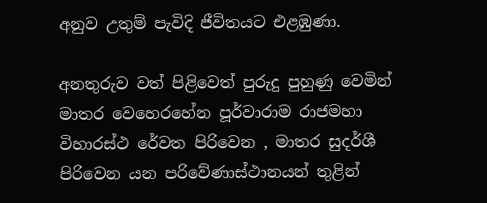අනුව උතුම් පැවිදි ජීවිතයට එළඹුණා.

අනතුරුව වත් පිළිවෙත් පුරුදු පුහුණු වෙමින් මාතර වෙහෙරහේන පූර්වාරාම රාජමහා විහාරස්ථ රේවත පිරිවෙන , මාතර සුදර්ශී පිරිවෙන යන පරිවේණාස්ථානයන් තුළින්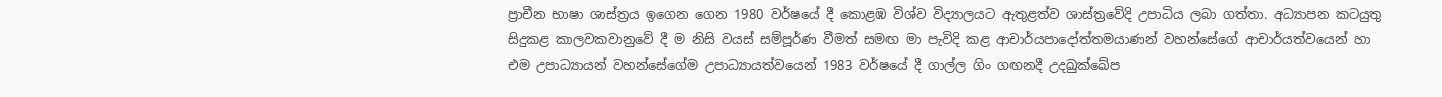ප්‍රාචීන භාෂා ශාස්ත්‍රය ඉගෙන ගෙන 1980 වර්ෂයේ දී කොළඹ විශ්ව විද්‍යාලයට ඇතුළත්ව ශාස්ත්‍රවේදි උපාධිය ලබා ගත්තා. අධ්‍යාපන කටයුතු සිදුකළ කාලවකවානුවේ දී ම නිසි වයස් සම්පූර්ණ වීමත් සමඟ මා පැවිදි කළ ආචාර්යපාදෝත්තමයාණන් වහන්සේගේ ආචාර්යත්වයෙන් හා එම උපාධ්‍යායන් වහන්සේගේම උපාධ්‍යායත්වයෙන් 1983 වර්ෂයේ දී ගාල්ල ගිං ගඟනදී උදඛුක්ඛේප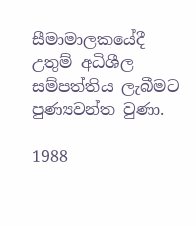සීමාමාලකයේදී උතුම් අධිශීල සම්පත්තිය ලැබීමට පුණ්‍යවන්ත වුණා.

1988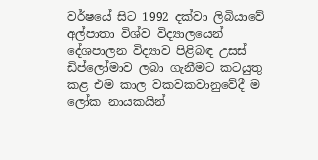වර්ෂයේ සිට 1992 දක්වා ලිබියාවේ අල්පාතා විශ්ව විද්‍යාලයෙන් දේශපාලන විද්‍යාව පිළිබඳ උසස් ඩිප්ලෝමාව ලබා ගැනීමට කටයුතු කළ එම කාල වකවකවානුවේදී ම ලෝක නායකයින්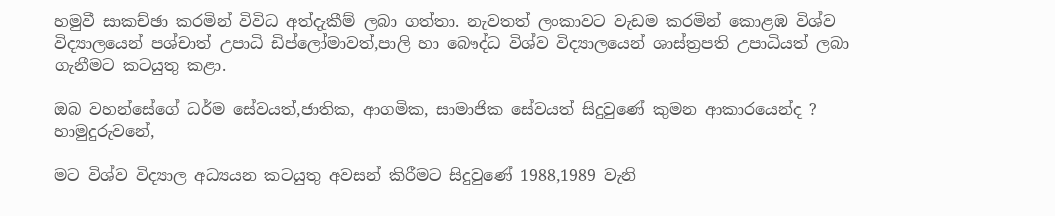හමුවී සාකච්ඡා කරමින් විවිධ අත්දැකීම් ලබා ගත්තා. නැවතත් ලංකාවට වැඩම කරමින් කොළඹ විශ්ව විද්‍යාලයෙන් පශ්චාත් උපාධි ඩිප්ලෝමාවත්,පාලි හා බෞද්ධ විශ්ව විද්‍යාලයෙන් ශාස්ත්‍රපති උපාධියත් ලබා ගැනීමට කටයුතු කළා.

ඔබ වහන්සේගේ ධර්ම සේවයත්,ජාතික, ආගමික, සාමාජික සේවයත් සිදුවුණේ කුමන ආකාරයෙන්ද ? හාමුදුරුවනේ,

මට විශ්ව විද්‍යාල අධ්‍යයන කටයුතු අවසන් කිරීමට සිදුවුණේ 1988,1989 වැනි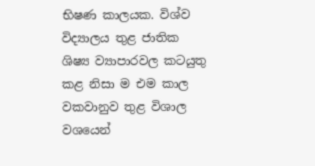භිෂණ කාලයක. විශ්ව විද්‍යාලය තුළ ජාතික ශිෂ්‍ය ව්‍යාපාරවල කටයුතු කළ නිසා ම එම කාල වකවානුව තුළ විශාල වශයෙන්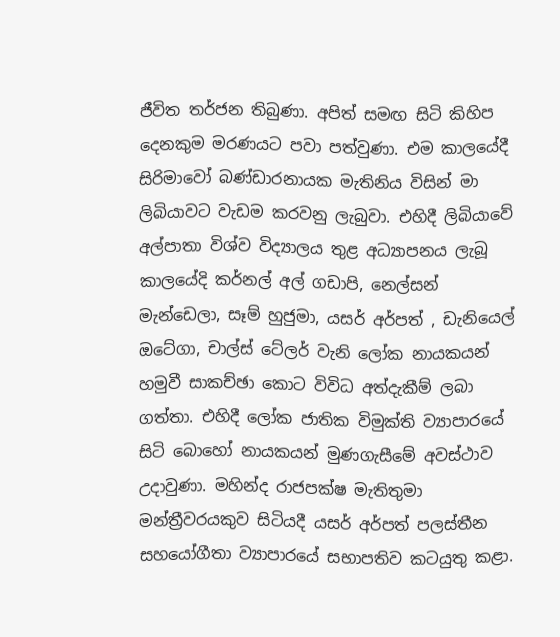ජීවිත තර්ජන තිබුණා. අපිත් සමඟ සිටි කිහිප දෙනකුම මරණයට පවා පත්වුණා. එම කාලයේදී සිරිමාවෝ බණ්ඩාරනායක මැතිනිය විසින් මා ලිබියාවට වැඩම කරවනු ලැබුවා. එහිදී ලිබියාවේ අල්පාතා විශ්ව විද්‍යාලය තුළ අධ්‍යාපනය ලැබූ කාලයේදි කර්නල් අල් ගඩාපි, නෙල්සන් මැන්ඩෙලා, සෑම් හුජුමා, යසර් අර්පත් , ඩැනියෙල් ඔටේගා, චාල්ස් ටේලර් වැනි ලෝක නායකයන් හමුවී සාකච්ඡා කොට විවිධ අත්දැකීම් ලබා ගත්තා. එහිදී ලෝක ජාතික විමුක්ති ව්‍යාපාරයේ සිටි බොහෝ නායකයන් මුණගැසීමේ අවස්ථාව උදාවුණා. මහින්ද රාජපක්ෂ මැතිතුමා මන්ත්‍රීවරයකුව සිටියදී යසර් අර්පත් පලස්තීන සහයෝගීතා ව්‍යාපාරයේ සභාපතිව කටයුතු කළා.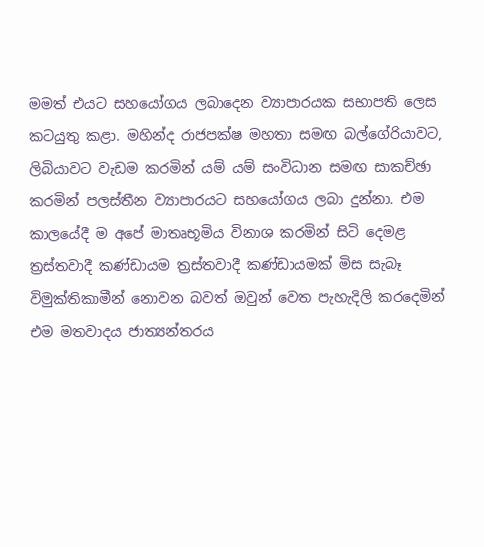මමත් එයට සහයෝගය ලබාදෙන ව්‍යාපාරයක සභාපති ලෙස කටයුතු කළා. මහින්ද රාජපක්ෂ මහතා සමඟ බල්ගේරියාවට, ලිබියාවට වැඩම කරමින් යම් යම් සංවිධාන සමඟ සාකච්ඡා කරමින් පලස්තීන ව්‍යාපාරයට සහයෝගය ලබා දුන්නා. එම කාලයේදී ම අපේ මාතෘභූමිය විනාශ කරමින් සිටි දෙමළ ත්‍රස්තවාදී කණ්ඩායම ත්‍රස්තවාදී කණ්ඩායමක් මිස සැබෑ විමුක්තිකාමීන් නොවන බවත් ඔවුන් වෙත පැහැදිලි කරදෙමින් එම මතවාදය ජාත්‍යන්තරය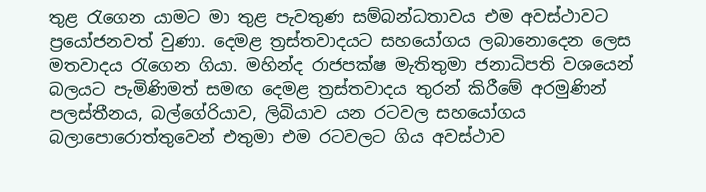තුළ රැගෙන යාමට මා තුළ පැවතුණ සම්බන්ධතාවය එම අවස්ථාවට ප්‍රයෝජනවත් වුණා. දෙමළ ත්‍රස්තවාදයට සහයෝගය ලබානොදෙන ලෙස මතවාදය රැගෙන ගියා. මහින්ද රාජපක්ෂ මැතිතුමා ජනාධිපති වශයෙන් බලයට පැමිණිමත් සමඟ දෙමළ ත්‍රස්තවාදය තුරන් කිරීමේ අරමුණින් පලස්තීනය, බල්ගේරියාව, ලිබියාව යන රටවල සහයෝගය බලාපොරොත්තුවෙන් එතුමා එම රටවලට ගිය අවස්ථාව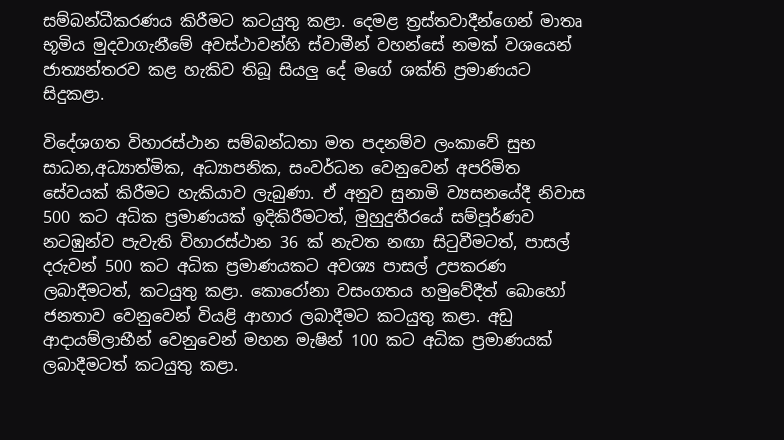සම්බන්ධීකරණය කිරීමට කටයුතු කළා. දෙමළ ත්‍රස්තවාදීන්ගෙන් මාතෘ භූමිය මුදවාගැනීමේ අවස්ථාවන්හි ස්වාමීන් වහන්සේ නමක් වශයෙන් ජාත්‍යන්තරව කළ හැකිව තිබූ සියලු දේ මගේ ශක්ති ප්‍රමාණයට සිදුකළා.

විදේශගත විහාරස්ථාන සම්බන්ධතා මත පදනම්ව ලංකාවේ සුභ සාධන,අධ්‍යාත්මික, අධ්‍යාපනික, සංවර්ධන වෙනුවෙන් අපරිමිත සේවයක් කිරීමට හැකියාව ලැබුණා. ඒ අනුව සුනාමි ව්‍යසනයේදී නිවාස 500 කට අධික ප්‍රමාණයක් ඉදිකිරීමටත්, මුහුදුතීරයේ සම්පූර්ණව නටඹුන්ව පැවැති විහාරස්ථාන 36 ක් නැවත නඟා සිටුවීමටත්, පාසල් දරුවන් 500 කට අධික ප්‍රමාණයකට අවශ්‍ය පාසල් උපකරණ ලබාදීමටත්, කටයුතු කළා. කොරෝනා වසංගතය හමුවේදීත් බොහෝ ජනතාව වෙනුවෙන් වියළි ආහාර ලබාදීමට කටයුතු කළා. අඩු ආදායම්ලාභීන් වෙනුවෙන් මහන මැෂින් 100 කට අධික ප්‍රමාණයක් ලබාදීමටත් කටයුතු කළා.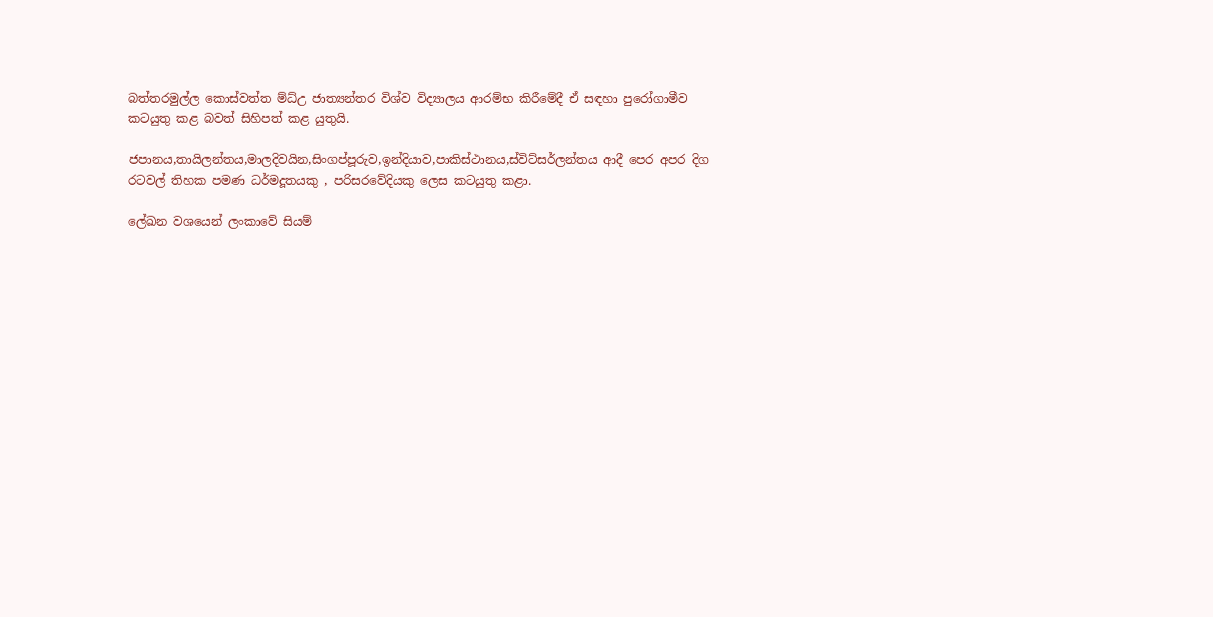බත්තරමුල්ල කොස්වත්ත ම්ධ්උ ජාත්‍යන්තර විශ්ව විද්‍යාලය ආරම්භ කිරීමේදී ඒ සඳහා පුරෝගාමීව කටයුතු කළ බවත් සිහිපත් කළ යුතුයි.

ජපානය,තායිලන්තය,මාලදිවයින,සිංගප්පූරුව,ඉන්දියාව,පාකිස්ථානය,ස්විට්සර්ලන්තය ආදී පෙර අපර දිග රටවල් තිහක පමණ ධර්මදූතයකු , පරිසරවේදියකු ලෙස කටයුතු කළා.

ලේඛන වශයෙන් ලංකාවේ සියම්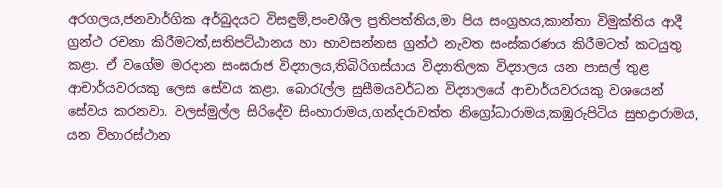අරගලය,ජනවාර්ගික අර්බුදයට විසඳුම්,පංචශීල ප්‍රතිපත්තිය,මා පිය සංග්‍රහය,කාන්තා විමුක්තිය ආදී ග්‍රන්ථ රචනා කිරීමටත්,සතිපට්ඨානය හා භාවසන්නස ග්‍රන්ථ නැවත සංස්කරණය කිරීමටත් කටයුතු කළා. ඒ වගේම මරදාන සංඝරාජ විද්‍යාලය,තිබිරිගස්යාය විද්‍යාතිලක විද්‍යාලය යන පාසල් තුළ ආචාර්යවරයකු ලෙස සේවය කළා. බොරැල්ල සුසීමයවර්ධන විද්‍යාලයේ ආචාර්යවරයකු වශයෙන් සේවය කරනවා. වලස්මුල්ල සිරිදේව සිංහාරාමය,ගන්දරාවත්ත නිග්‍රෝධාරාමය,කඹුරුපිටිය සුභද්‍රාරාමය, යන විහාරස්ථාන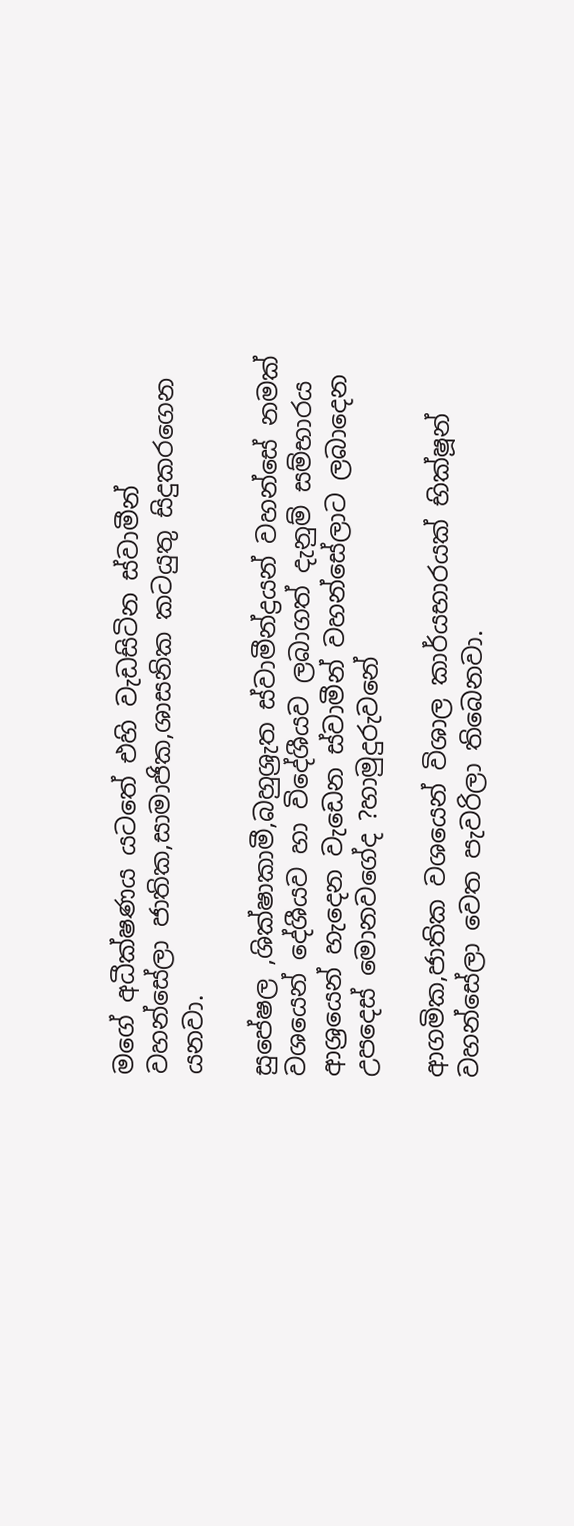මගේ අධීක්ෂණය යටතේ එහි වැඩසිටින ස්වාමීන් වහන්සේලා ජාතික,සාමාජික,ශාසනික කටයුතු සිදුකරගෙන යනවා.

සුපේෂල ,ශික්ෂාකාමී,බහුශ්‍රැත ස්වාමීන්ද්‍රයන් වහන්සේ නමක් වශයෙන් දේශීයව හා විදේශීයව ලබාගත් දැනුම් සම්භාරය ආශ්‍රයෙන් හැදෙන වැඩෙන ස්වාමීන් වහන්සේලාට ලබාදෙන උපදෙස් මොනවගේද ?හාමුදුරුවනේ

ආගමික,ජාතික වශයෙන් විශාල කාර්යභාරයක් භික්ෂූන් වහන්සේලා වෙත පැවරිලා තිබෙනවා.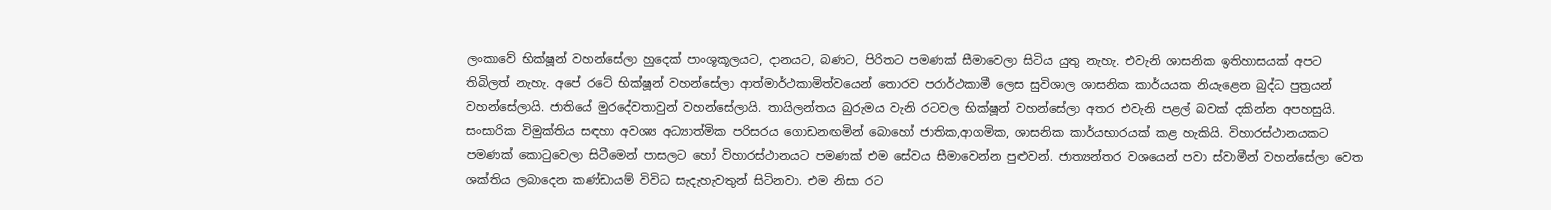ලංකාවේ භික්ෂූන් වහන්සේලා හුදෙක් පාංශූකූලයට, දානයට, බණට, පිරිතට පමණක් සීමාවෙලා සිටිය යුතු නැහැ. එවැනි ශාසනික ඉතිහාසයක් අපට තිබිලත් නැහැ. අපේ රටේ භික්ෂූන් වහන්සේලා ආත්මාර්ථකාමිත්වයෙන් තොරව පරාර්ථකාමී ලෙස සුවිශාල ශාසනික කාර්යයක නියැළෙන බුද්ධ පුත්‍රයන් වහන්සේලායි. ජාතියේ මුරදේවතාවුන් වහන්සේලායි. තායිලන්තය බුරුමය වැනි රටවල භික්ෂූන් වහන්සේලා අතර එවැනි පළල් බවක් දකින්න අපහසුයි. සංසාරික විමුක්තිය සඳහා අවශ්‍ය අධ්‍යාත්මික පරිසරය ගොඩනඟමින් බොහෝ ජාතික,ආගමික, ශාසනික කාර්යභාරයක් කළ හැකියි. විහාරස්ථානයකට පමණක් කොටුවෙලා සිටීමෙන් පාසලට හෝ විහාරස්ථානයට පමණක් එම සේවය සීමාවෙන්න පුළුවන්. ජාත්‍යන්තර වශයෙන් පවා ස්වාමීන් වහන්සේලා වෙත ශක්තිය ලබාදෙන කණ්ඩායම් විවිධ සැදැහැවතුන් සිටිනවා. එම නිසා රට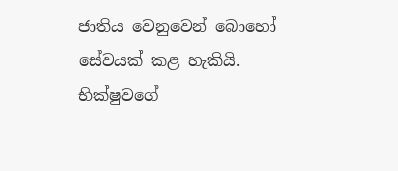ජාතිය වෙනුවෙන් බොහෝ සේවයක් කළ හැකියි. භික්ෂුවගේ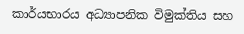කාර්යභාරය අධ්‍යාපනික විමුක්තිය සහ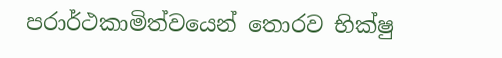පරාර්ථකාමිත්වයෙන් තොරව භික්ෂු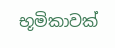භූමිකාවක්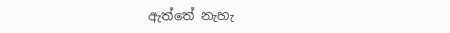ඇත්තේ නැහැ